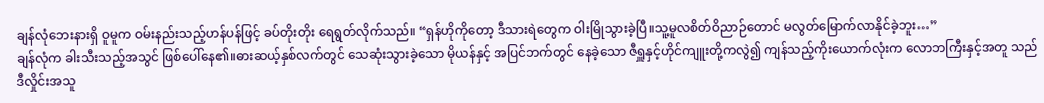ချန်လုံဘေးနားရှိ ဝူမူက ဝမ်းနည်းသည့်ဟန်ပန်ဖြင့် ခပ်တိုးတိုး ရေရွတ်လိုက်သည်။ “ရှန်ဟိုကိုတော့ ဒီသားရဲတွေက ဝါးမြိုသွားခဲ့ပြီ။သူ့မူလစိတ်ဝိညာဉ်တောင် မလွတ်မြောက်လာနိုင်ခဲ့ဘူး…”
ချန်လုံက ခါးသီးသည့်အသွင် ဖြစ်ပေါ်နေ၏။ဓားဆယ့်နှစ်လက်တွင် သေဆုံးသွားခဲ့သော မိုယန်နှင့် အပြင်ဘက်တွင် နေခဲ့သော ဇီရှူနှင့်ဟိုင်ကျူးတို့ကလွဲ၍ ကျန်သည့်ကိုးယောက်လုံးက လောဘကြီးနှင့်အတူ သည်ဒီလှိုင်းအသူ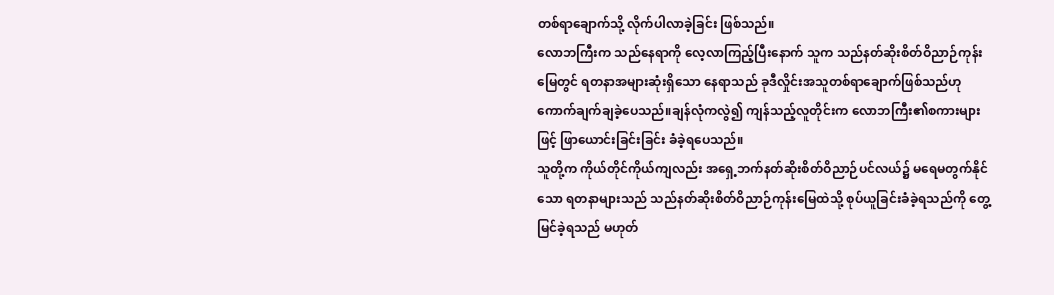တစ်ရာချောက်သို့ လိုက်ပါလာခဲ့ခြင်း ဖြစ်သည်။
လောဘကြီးက သည်နေရာကို လေ့လာကြည့်ပြီးနောက် သူက သည်နတ်ဆိုးစိတ်ဝိညာဉ်ကုန်းမြေတွင် ရတနာအများဆုံးရှိသော နေရာသည် ခုဒီလှိုင်းအသူတစ်ရာချောက်ဖြစ်သည်ဟု ကောက်ချက်ချခဲ့ပေသည်။ချန်လုံကလွဲ၍ ကျန်သည့်လူတိုင်းက လောဘကြီး၏စကားများဖြင့် ဖြာယောင်းခြင်းခြင်း ခံခဲ့ရပေသည်။
သူတို့က ကိုယ်တိုင်ကိုယ်ကျလည်း အရှေ့ဘက်နတ်ဆိုးစိတ်ဝိညာဉ်ပင်လယ်၌ မရေမတွက်နိုင်သော ရတနာများသည် သည်နတ်ဆိုးစိတ်ဝိညာဉ်ကုန်းမြေထဲသို့ စုပ်ယူခြင်းခံခဲ့ရသည်ကို တွေ့မြင်ခဲ့ရသည် မဟုတ်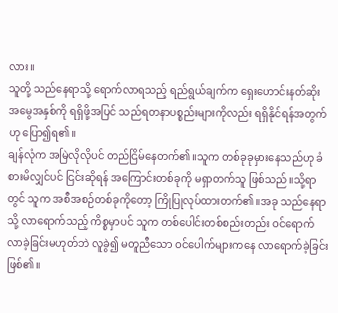လား။
သူတို့ သည်နေရာသို့ ရောက်လာရသည့် ရည်ရွယ်ချက်က ရှေးဟောင်းနတ်ဆိုး အမွေအနှစ်ကို ရရှိဖို့အပြင် သည်ရတနာပစ္စည်းများကိုလည်း ရရှိနိုင်ရန်အတွက်ဟု ပြော၍ရ၏။
ချန်လုံက အမြဲလိုလိုပင် တည်ငြိမ်နေတက်၏။သူက တစ်ခုခုမှားနေသည်ဟု ခံစားမိလျှင်ပင် ငြင်းဆိုရန် အကြောင်းတစ်ခုကို မရှာတက်သူ ဖြစ်သည်။သို့ရာတွင် သူက အစီအစဉ်တစ်ခုကိုတော့ ကြိုပြုလုပ်ထားတက်၏။အခု သည်နေရာသို့ လာရောက်သည့် ကိစ္စမှာပင် သူက တစ်ပေါင်းတစ်စည်းတည်း ဝင်ရောက်လာခဲ့ခြင်းမဟုတ်ဘဲ လူခွဲ၍ မတူညီသော ဝင်ပေါက်များကနေ လာရောက်ခဲ့ခြင်းဖြစ်၏။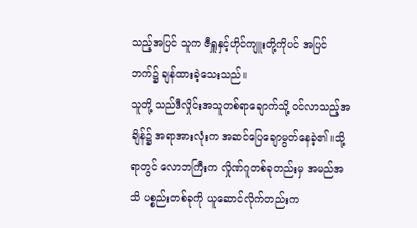သည့်အပြင် သူက ဇီရှူနှင့်ဟိုင်ကျူးတို့ကိုပင် အပြင်ဘက်၌ ချန်ထားခဲ့သေးသည်။
သူတို့ သည်ဒီလှိုင်းအသူတစ်ရာချောက်သို့ ဝင်လာသည့်အချိန်၌ အရာအားလုံးက အဆင်ပြေချောမွတ်နေခဲ့၏။သို့ရာတွင် လောဘကြီးက လှိုဏ်ဂူတစ်ခုတည်းမှ အမည်အသိ ပစ္စည်းတစ်ခုကို ယူဆောင်လိုက်တည်းက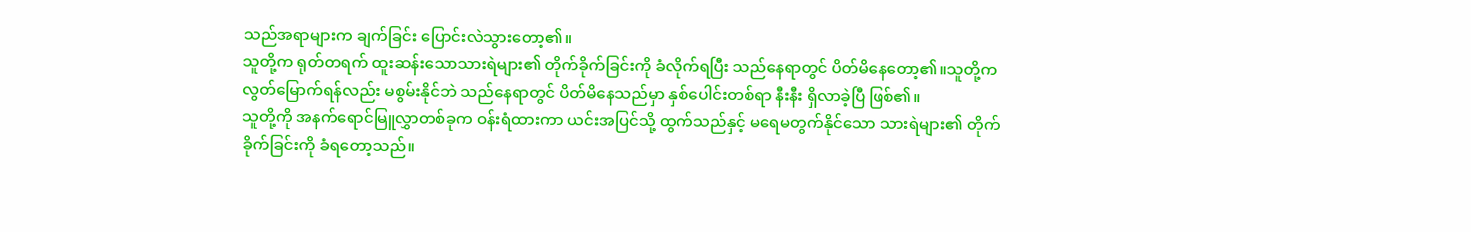သည်အရာများက ချက်ခြင်း ပြောင်းလဲသွားတော့၏။
သူတို့က ရုတ်တရက် ထူးဆန်းသောသားရဲများ၏ တိုက်ခိုက်ခြင်းကို ခံလိုက်ရပြီး သည်နေရာတွင် ပိတ်မိနေတော့၏။သူတို့က လွတ်မြောက်ရန်လည်း မစွမ်းနိုင်ဘဲ သည်နေရာတွင် ပိတ်မိနေသည်မှာ နှစ်ပေါင်းတစ်ရာ နီးနီး ရှိလာခဲ့ပြီ ဖြစ်၏။
သူတို့ကို အနက်ရောင်မြူလွှာတစ်ခုက ဝန်းရံထားကာ ယင်းအပြင်သို့ ထွက်သည်နှင့် မရေမတွက်နိုင်သော သားရဲများ၏ တိုက်ခိုက်ခြင်းကို ခံရတော့သည်။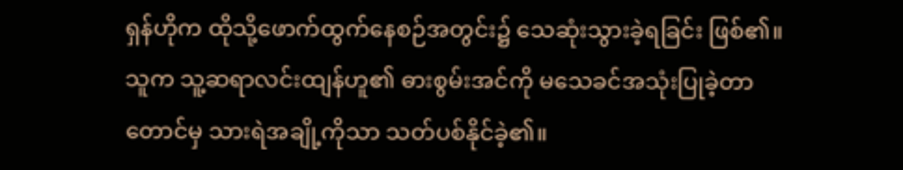ရှန်ဟိုက ထိုသို့ဖောက်ထွက်နေစဉ်အတွင်း၌ သေဆုံးသွားခဲ့ရခြင်း ဖြစ်၏။သူက သူ့ဆရာလင်းထျန်ဟူ၏ ဓားစွမ်းအင်ကို မသေခင်အသုံးပြုခဲ့တာတောင်မှ သားရဲအချို့ကိုသာ သတ်ပစ်နိုင်ခဲ့၏။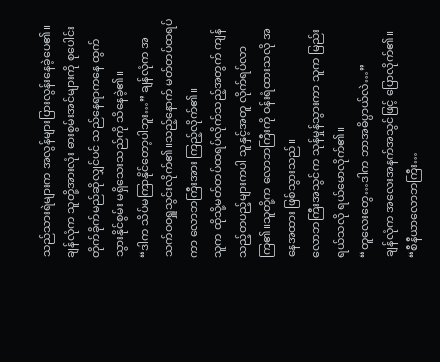သည်သားရဲများက အလွန်များပြားလွန်းနေခဲ့ပေ၏။
ချန်လုံက သူတို့အားလုံး ဓားစွမ်းအင်များကို စုပေါင်းတိုက်ခိုက်မည်ဆိုလျှင်ပင် သည်နေရာကနေ ထွက်သွားနိုင်စွမ်း မရှိသေးသည်ကို သိနေခဲ့၏။
“ဒါက သိပ်မကြာနိုင်တော့ပါဘူး…” ချန်လုံက အသက်ဝဝရှူသွင်းလိုက်၏။သည့်နောက် မတ်တပ်ထရပ်ကာ လောဘကြီးအား ကြည့်လိုက်၏။
သူက ထိုသို့မတ်တပ်ထရပ်လိုက်သည့်အတွက် ကျန်သည့်တပည့်များကပါ သူနှင့်အတူ လိုက်ရပ်လာကြ၏။သူတို့က လောဘကြီးကို ဝန်းရံထားသလို အနေအထား ဖြစ်သွားသည်။
လောဘကြီးအသွင်က သုန်မှုန်သွားကာ သူက မြည်းရယ်သလို ရယ်မောလိုက်၏။
“တူလေးတွေ…ဒါက ဘာအဓိပ္ပာယ်လဲ…”
ချန်လုံက အလေးအနက်အသွင်ဖြင့် ပြောလိုက်၏။ “စီနီယာလောဘကြီး…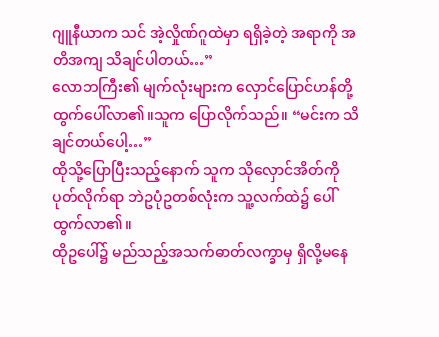ဂျူနီယာက သင် အဲ့လှိုဏ်ဂူထဲမှာ ရရှိခဲ့တဲ့ အရာကို အတိအကျ သိချင်ပါတယ်…”
လောဘကြီး၏ မျက်လုံးများက လှောင်ပြောင်ဟန်တို့ ထွက်ပေါ်လာ၏။သူက ပြောလိုက်သည်။ “မင်းက သိချင်တယ်ပေါ့…”
ထိုသို့ပြောပြီးသည့်နောက် သူက သိုလှောင်အိတ်ကို ပုတ်လိုက်ရာ ဘဲဥပုံဥတစ်လုံးက သူ့လက်ထဲ၌ ပေါ်ထွက်လာ၏။
ထိုဥပေါ်၌ မည်သည့်အသက်ဓာတ်လက္ခာမှ ရှိလို့မနေ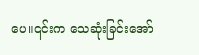ပေ။၎င်းက သေဆုံးခြင်းအော်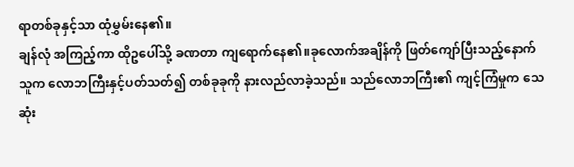ရာတစ်ခုနှင့်သာ ထုံမွှမ်းနေ၏။
ချန်လုံ အကြည့်ကာ ထိုဥပေါ်သို့ ခဏတာ ကျရောက်နေ၏။ခုလောက်အချိန်ကို ဖြတ်ကျော်ပြီးသည့်နောက် သူက လောဘကြီးနှင့်ပတ်သတ်၍ တစ်ခုခုကို နားလည်လာခဲ့သည်။ သည်လောဘကြီး၏ ကျင့်ကြံမှုက သေဆုံး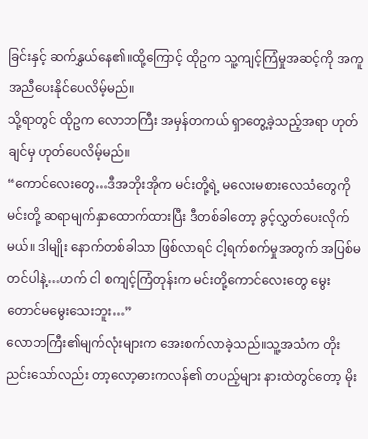ခြင်းနှင့် ဆက်နွှယ်နေ၏။ထို့ကြောင့် ထိုဥက သူ့ကျင့်ကြံမှုအဆင့်ကို အကူအညီပေးနိုင်ပေလိမ့်မည်။
သို့ရာတွင် ထိုဥက လောဘကြီး အမှန်တကယ် ရှာတွေ့ခဲ့သည့်အရာ ဟုတ်ချင်မှ ဟုတ်ပေလိမ့်မည်။
“ကောင်လေးတွေ…ဒီအဘိုးအိုက မင်းတို့ရဲ့ မလေးမစားလေသံတွေကို မင်းတို့ ဆရာမျက်နှာထောက်ထားပြီး ဒီတစ်ခါတော့ ခွင့်လွှတ်ပေးလိုက်မယ်။ ဒါမျိုး နောက်တစ်ခါသာ ဖြစ်လာရင် ငါ့ရက်စက်မှုအတွက် အပြစ်မတင်ပါနဲ့…ဟက် ငါ စကျင့်ကြံတုန်းက မင်းတို့ကောင်လေးတွေ မွေးတောင်မမွေးသေးဘူး…”
လောဘကြီး၏မျက်လုံးများက အေးစက်လာခဲ့သည်။သူ့အသံက တိုးညင်းသော်လည်း တာ့လော့ဓားကလန်၏ တပည့်များ နားထဲတွင်တော့ မိုး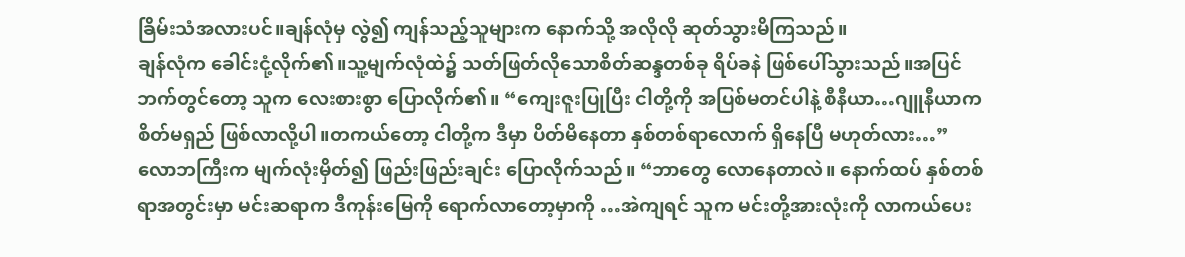ခြိမ်းသံအလားပင်။ချန်လုံမှ လွဲ၍ ကျန်သည့်သူများက နောက်သို့ အလိုလို ဆုတ်သွားမိကြသည်။
ချန်လုံက ခေါင်းငုံ့လိုက်၏။သူ့မျက်လုံထဲ၌ သတ်ဖြတ်လိုသောစိတ်ဆန္ဒတစ်ခု ရိပ်ခနဲ ဖြစ်ပေါ်သွားသည်။အပြင်ဘက်တွင်တော့ သူက လေးစားစွာ ပြောလိုက်၏။ “ကျေးဇူးပြုပြီး ငါတို့ကို အပြစ်မတင်ပါနဲ့ စီနီယာ…ဂျူနီယာက စိတ်မရှည် ဖြစ်လာလို့ပါ။တကယ်တော့ ငါတို့က ဒီမှာ ပိတ်မိနေတာ နှစ်တစ်ရာလောက် ရှိနေပြီ မဟုတ်လား…”
လောဘကြီးက မျက်လုံးမှိတ်၍ ဖြည်းဖြည်းချင်း ပြောလိုက်သည်။ “ဘာတွေ လောနေတာလဲ။ နောက်ထပ် နှစ်တစ်ရာအတွင်းမှာ မင်းဆရာက ဒီကုန်းမြေကို ရောက်လာတော့မှာကို …အဲကျရင် သူက မင်းတို့အားလုံးကို လာကယ်ပေး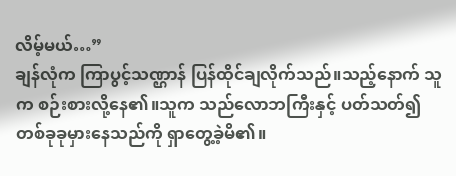လိမ့်မယ်…”
ချန်လုံက ကြာပွင့်သဏ္ဌာန် ပြန်ထိုင်ချလိုက်သည်။သည့်နောက် သူက စဉ်းစားလို့နေ၏။သူက သည်လောဘကြီးနှင့် ပတ်သတ်၍ တစ်ခုခုမှားနေသည်ကို ရှာတွေ့ခဲ့မိ၏။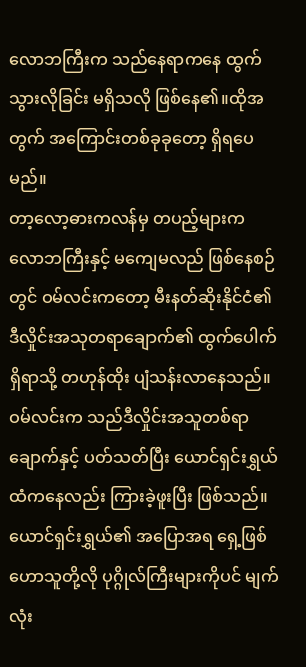လောဘကြီးက သည်နေရာကနေ ထွက်သွားလိုခြင်း မရှိသလို ဖြစ်နေ၏။ထိုအတွက် အကြောင်းတစ်ခုခုတော့ ရှိရပေမည်။
တာ့လော့ဓားကလန်မှ တပည့်များက လောဘကြီးနှင့် မကျေမလည် ဖြစ်နေစဉ်တွင် ဝမ်လင်းကတော့ မီးနတ်ဆိုးနိုင်ငံ၏ ဒီလှိုင်းအသုတရာချောက်၏ ထွက်ပေါက်ရှိရာသို့ တဟုန်ထိုး ပျံသန်းလာနေသည်။ဝမ်လင်းက သည်ဒီလှိုင်းအသူတစ်ရာချောက်နှင့် ပတ်သတ်ပြီး ယောင်ရှင်းရွှယ်ထံကနေလည်း ကြားခဲ့ဖူးပြီး ဖြစ်သည်။
ယောင်ရှင်းရွှယ်၏ အပြောအရ ရှေ့ဖြစ်ဟောသူတို့လို ပုဂ္ဂိုလ်ကြီးများကိုပင် မျက်လုံး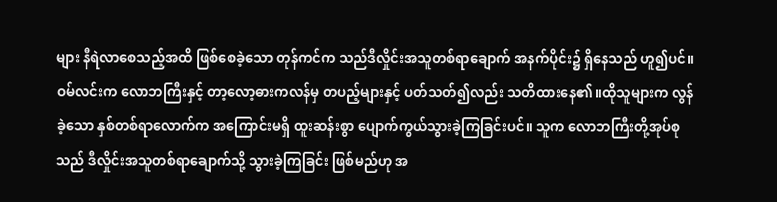များ နီရဲလာစေသည့်အထိ ဖြစ်စေခဲ့သော တုန်ကင်က သည်ဒီလှိုင်းအသူတစ်ရာချောက် အနက်ပိုင်း၌ ရှိနေသည် ဟူ၍ပင်။
ဝမ်လင်းက လောဘကြီးနှင့် တာ့လော့ဓားကလန်မှ တပည့်များနှင့် ပတ်သတ်၍လည်း သတိထားနေ၏။ထိုသူများက လွန်ခဲ့သော နှစ်တစ်ရာလောက်က အကြောင်းမရှိ ထူးဆန်းစွာ ပျောက်ကွယ်သွားခဲ့ကြခြင်းပင်။ သူက လောဘကြီးတို့အုပ်စုသည် ဒီလှိုင်းအသူတစ်ရာချောက်သို့ သွားခဲ့ကြခြင်း ဖြစ်မည်ဟု အ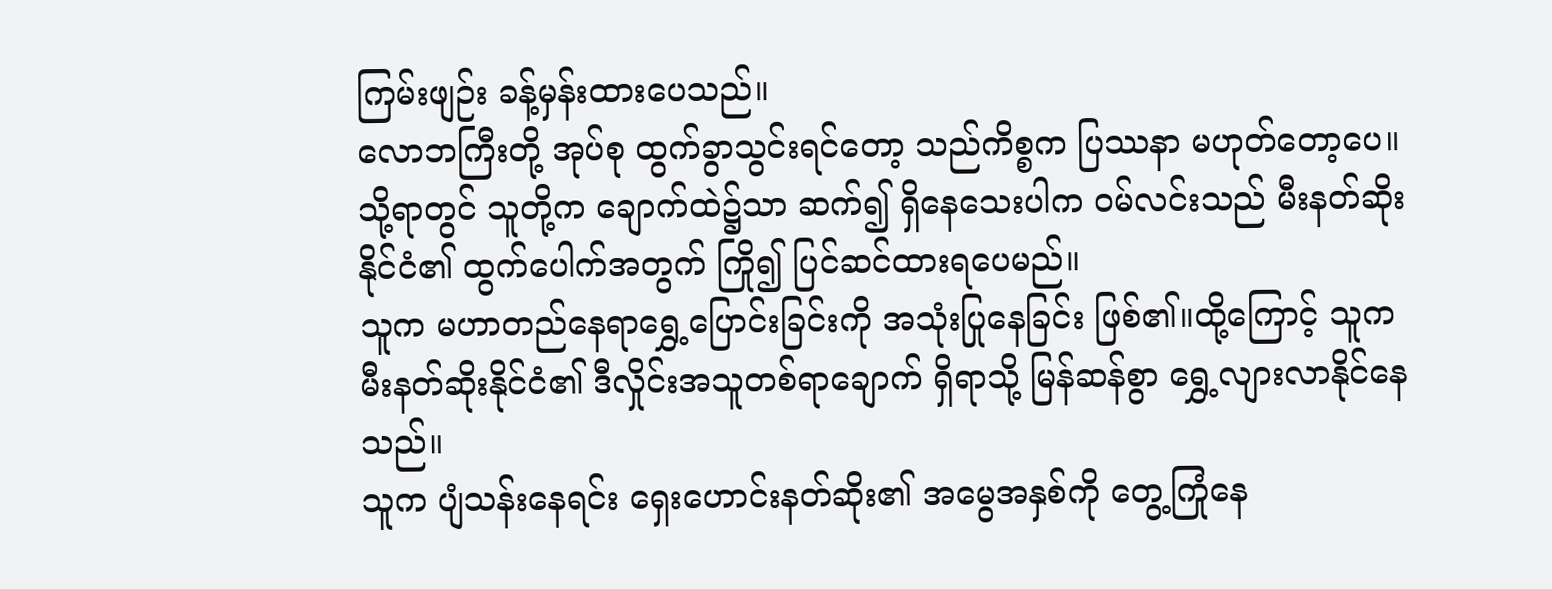ကြမ်းဖျဉ်း ခန့်မှန်းထားပေသည်။
လောဘကြီးတို့ အုပ်စု ထွက်ခွာသွင်းရင်တော့ သည်ကိစ္စက ပြဿနာ မဟုတ်တော့ပေ။သို့ရာတွင် သူတို့က ချောက်ထဲ၌သာ ဆက်၍ ရှိနေသေးပါက ဝမ်လင်းသည် မီးနတ်ဆိုးနိုင်ငံ၏ ထွက်ပေါက်အတွက် ကြို၍ ပြင်ဆင်ထားရပေမည်။
သူက မဟာတည်နေရာရွှေ့ပြောင်းခြင်းကို အသုံးပြုနေခြင်း ဖြစ်၏။ထို့ကြောင့် သူက မီးနတ်ဆိုးနိုင်ငံ၏ ဒီလှိုင်းအသူတစ်ရာချောက် ရှိရာသို့ မြန်ဆန်စွာ ရွှေ့လျားလာနိုင်နေသည်။
သူက ပျံသန်းနေရင်း ရှေးဟောင်းနတ်ဆိုး၏ အမွေအနှစ်ကို တွေ့ကြုံနေ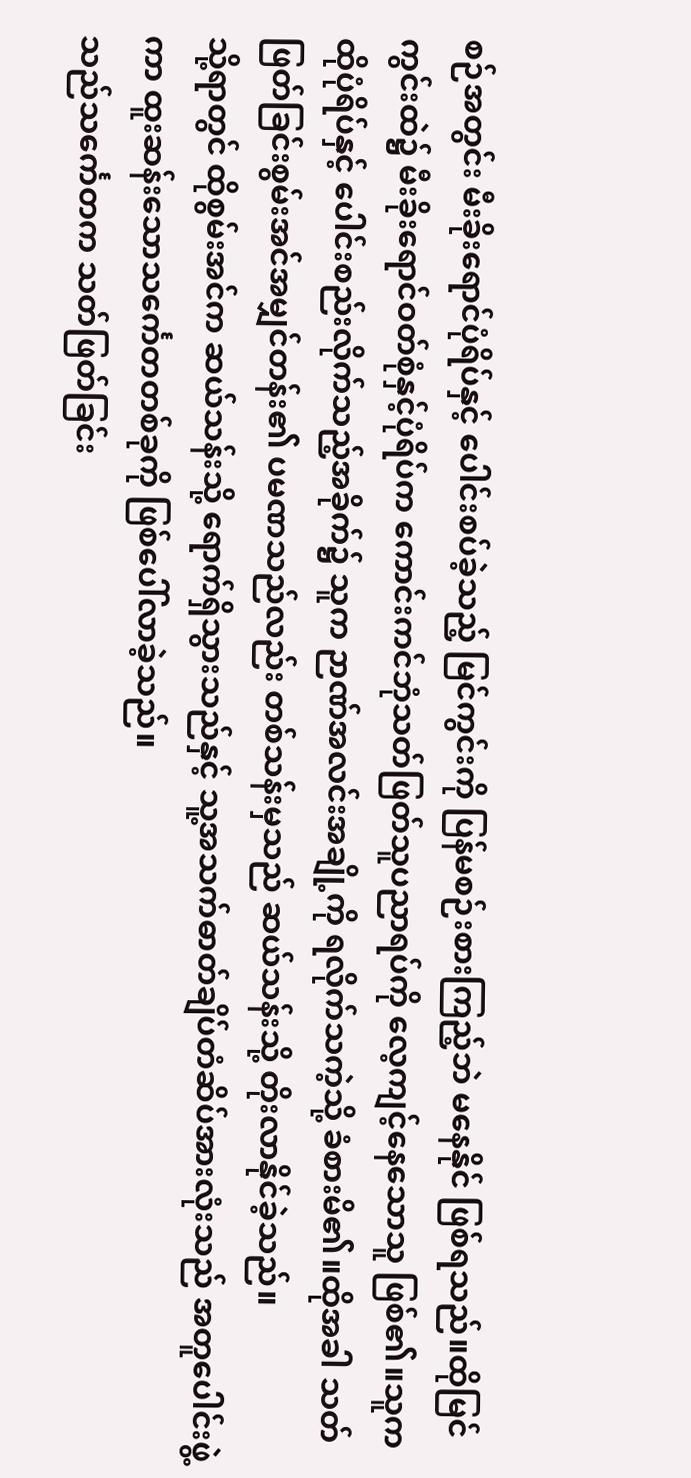စဉ်အတွင်း မီးခိုးရောင်ပုံရိပ်နှင့် ပေါင်းစပ်ခဲ့သည့် မြင်ကွင်းကို ပြန်မစဉ်းစားကြည့်ဘဲ မနေနိုင် ဖြစ်ရသည်။ထိုမြင်ကွင်းထဲ၌ မီးခိုးရောင်ဝတ်စုံနှင့်ပုံရိပ်က ကောင်းကင်ဘုံသတ်ဖြတ်သူပညာရပ်ကို လေ့ကျင့်နေသောသူ ဖြစ်၏။သူက ထိုပုံရိပ်နှင့် ပေါင်းစည်းလိုက်သည့်အခိုက်၌ သူက ဉာဏ်အလင်းအချို့ကို ရလိုက်သကဲ့သို့ ခံစားမိ၏။ထိုအခါ သတ်ဖြတ်ခြင်းစွမ်းအင်အမျှင်တန်း၏ ပမဏသည်လည်း တစ်သန်းမှသည် ဆယ်သန်းသို့ တိုးလာနိုင်ခဲ့သည်။
သို့ရာတွင် ထိုစွမ်းအင်က ဆယ်သန်းသို့ ရောက်ရှိသွားသည်နှင့် သူ့အသက်ဓာတ်ချိပ်တံဆိပ်အားလုံးသည် အတူပေါင်းဖွဲ့ကာ ထူးဆန်းသောသင်္ကေတတစ်ခုကို ဖြစ်ပေါ်လာခဲ့သည်။
သည်သင်္ကေတက သတ်ဖြတ်ခြင်း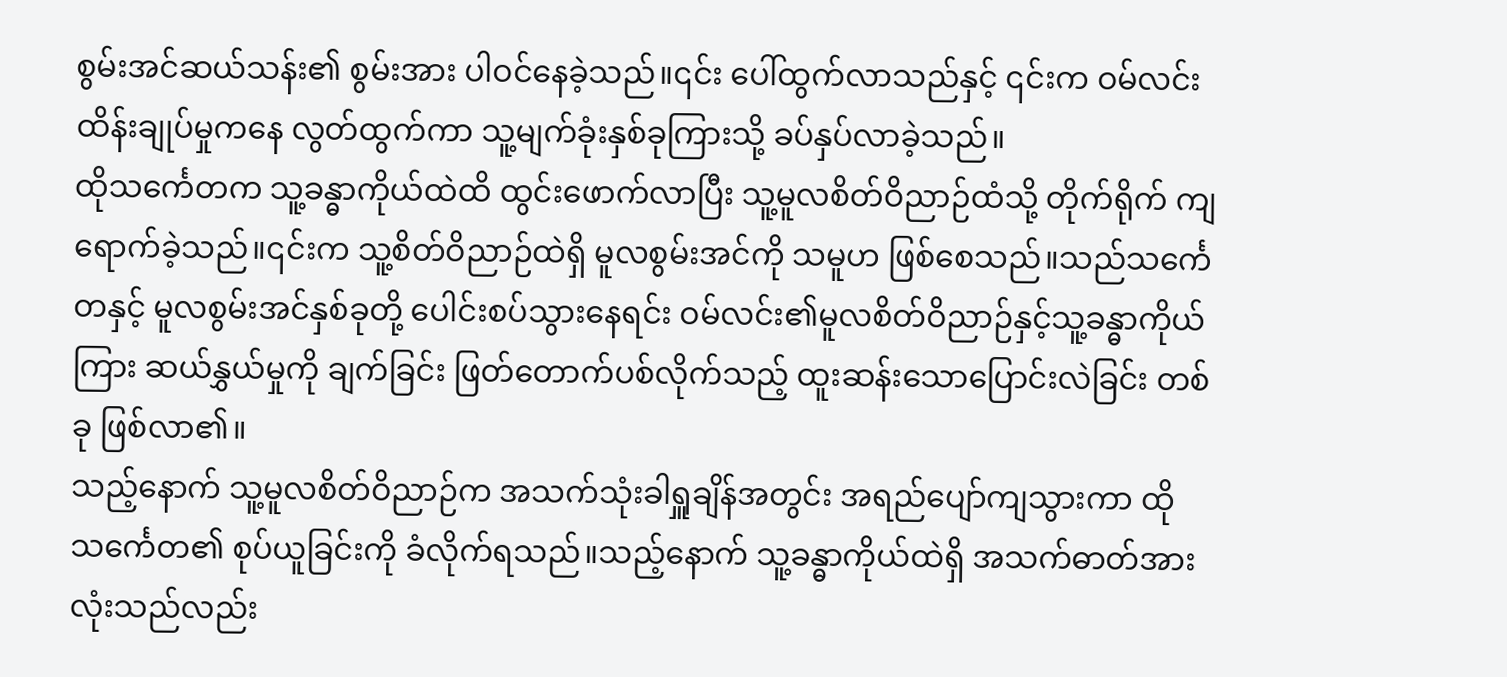စွမ်းအင်ဆယ်သန်း၏ စွမ်းအား ပါဝင်နေခဲ့သည်။၎င်း ပေါ်ထွက်လာသည်နှင့် ၎င်းက ဝမ်လင်း ထိန်းချုပ်မှုကနေ လွတ်ထွက်ကာ သူ့မျက်ခုံးနှစ်ခုကြားသို့ ခပ်နှပ်လာခဲ့သည်။
ထိုသင်္ကေတက သူ့ခန္ဓာကိုယ်ထဲထိ ထွင်းဖောက်လာပြီး သူ့မူလစိတ်ဝိညာဉ်ထံသို့ တိုက်ရိုက် ကျရောက်ခဲ့သည်။၎င်းက သူ့စိတ်ဝိညာဉ်ထဲရှိ မူလစွမ်းအင်ကို သမူဟ ဖြစ်စေသည်။သည်သင်္ကေတနှင့် မူလစွမ်းအင်နှစ်ခုတို့ ပေါင်းစပ်သွားနေရင်း ဝမ်လင်း၏မူလစိတ်ဝိညာဉ်နှင့်သူ့ခန္ဓာကိုယ်ကြား ဆယ်နွှယ်မှုကို ချက်ခြင်း ဖြတ်တောက်ပစ်လိုက်သည့် ထူးဆန်းသောပြောင်းလဲခြင်း တစ်ခု ဖြစ်လာ၏။
သည့်နောက် သူ့မူလစိတ်ဝိညာဉ်က အသက်သုံးခါရှူချိန်အတွင်း အရည်ပျော်ကျသွားကာ ထိုသင်္ကေတ၏ စုပ်ယူခြင်းကို ခံလိုက်ရသည်။သည့်နောက် သူ့ခန္ဓာကိုယ်ထဲရှိ အသက်ဓာတ်အားလုံးသည်လည်း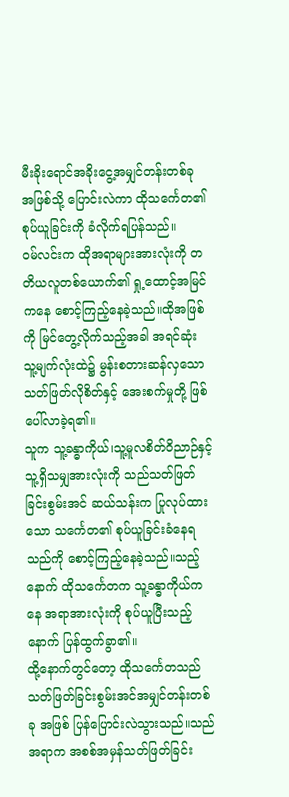မီးခိုးရောင်အခိုးငွေ့အမျှင်တန်းတစ်ခု အဖြစ်သို့ ပြောင်းလဲကာ ထိုသင်္ကေတ၏ စုပ်ယူခြင်းကို ခံလိုက်ရပြန်သည်။
ဝမ်လင်းက ထိုအရာများအားလုံးကို တတိယလူတစ်ယောက်၏ ရှု့ထောင့်အမြင်ကနေ စောင့်ကြည့်နေခဲ့သည်။ထိုအဖြစ်ကို မြင်တွေ့လိုက်သည့်အခါ အရင်ဆုံး သူ့မျက်လုံးထဲ၌ မွန်းစတားဆန်လှသော သတ်ဖြတ်လိုစိတ်နှင့် အေးစက်မှုတို့ ဖြစ်ပေါ်လာခဲ့ရ၏။
သူက သူ့ခန္ဓာကိုယ်၊သူ့မူလစိတ်ဝိညာဉ်နှင့် သူ့ရှိသမျှအားလုံးကို သည်သတ်ဖြတ်ခြင်းစွမ်းအင် ဆယ်သန်းက ပြုလုပ်ထားသော သင်္ကေတ၏ စုပ်ယူခြင်းခံနေရသည်ကို စောင့်ကြည့်နေခဲ့သည်။သည့်နောက် ထိုသင်္ကေတက သူ့ခန္ဓာကိုယ်ကနေ အရာအားလုံးကို စုပ်ယူပြီးသည့်နောက် ပြန်ထွက်ခွာ၏။
ထို့နောက်တွင်တော့ ထိုသင်္ကေတသည် သတ်ဖြတ်ခြင်းစွမ်းအင်အမျှင်တန်းတစ်ခု အဖြစ် ပြန်ပြောင်းလဲသွားသည်။သည်အရာက အစစ်အမှန်သတ်ဖြတ်ခြင်း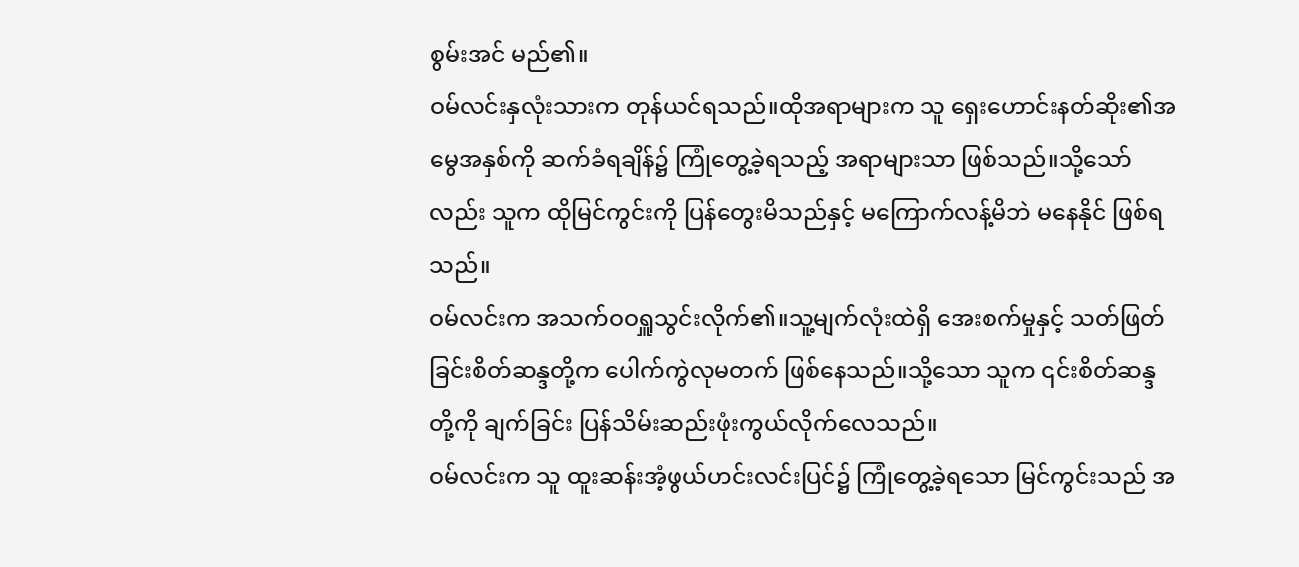စွမ်းအင် မည်၏။
ဝမ်လင်းနှလုံးသားက တုန်ယင်ရသည်။ထိုအရာများက သူ ရှေးဟောင်းနတ်ဆိုး၏အမွေအနှစ်ကို ဆက်ခံရချိန်၌ ကြုံတွေ့ခဲ့ရသည့် အရာများသာ ဖြစ်သည်။သို့သော်လည်း သူက ထိုမြင်ကွင်းကို ပြန်တွေးမိသည်နှင့် မကြောက်လန့်မိဘဲ မနေနိုင် ဖြစ်ရသည်။
ဝမ်လင်းက အသက်ဝဝရှူသွင်းလိုက်၏။သူ့မျက်လုံးထဲရှိ အေးစက်မှုနှင့် သတ်ဖြတ်ခြင်းစိတ်ဆန္ဒတို့က ပေါက်ကွဲလုမတက် ဖြစ်နေသည်။သို့သော သူက ၎င်းစိတ်ဆန္ဒတို့ကို ချက်ခြင်း ပြန်သိမ်းဆည်းဖုံးကွယ်လိုက်လေသည်။
ဝမ်လင်းက သူ ထူးဆန်းအံ့ဖွယ်ဟင်းလင်းပြင်၌ ကြုံတွေ့ခဲ့ရသော မြင်ကွင်းသည် အ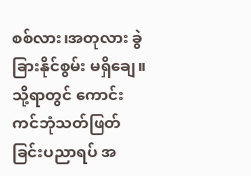စစ်လား၊အတုလား ခွဲခြားနိုင်စွမ်း မရှိချေ။သို့ရာတွင် ကောင်းကင်ဘုံသတ်ဖြတ်ခြင်းပညာရပ် အ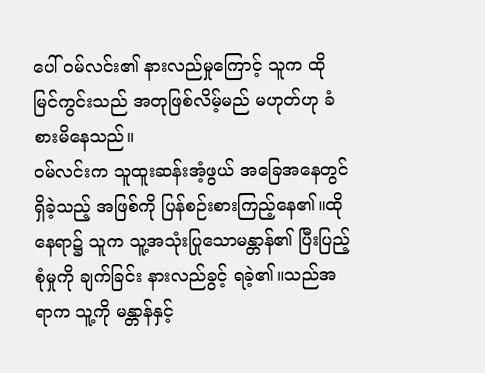ပေါ် ဝမ်လင်း၏ နားလည်မှုကြောင့် သူက ထိုမြင်ကွင်းသည် အတုဖြစ်လိမ့်မည် မဟုတ်ဟု ခံစားမိနေသည်။
ဝမ်လင်းက သူထူးဆန်းအံ့ဖွယ် အခြေအနေတွင် ရှိခဲ့သည့် အဖြစ်ကို ပြန်စဉ်းစားကြည့်နေ၏။ထိုနေရာ၌ သူက သူ့အသုံးပြုသောမန္တာန်၏ ပြီးပြည့်စုံမှုကို ချက်ခြင်း နားလည်ခွင့် ရခဲ့၏။သည်အရာက သူ့ကို မန္တာန်နှင့်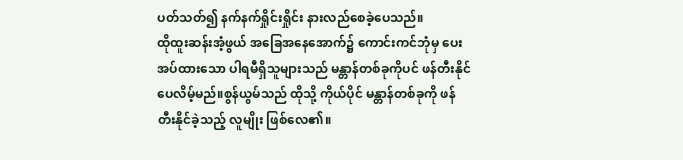ပတ်သတ်၍ နက်နက်ရှိုင်းရှိုင်း နားလည်စေခဲ့ပေသည်။
ထိုထူးဆန်းအံ့ဖွယ် အခြေအနေအောက်၌ ကောင်းကင်ဘုံမှ ပေးအပ်ထားသော ပါရမီရှိသူများသည် မန္တာန်တစ်ခုကိုပင် ဖန်တီးနိုင်ပေလိမ့်မည်။စွန်ယွမ်သည် ထိုသို့ ကိုယ်ပိုင် မန္တာန်တစ်ခုကို ဖန်တီးနိုင်ခဲ့သည့် လူမျိုး ဖြစ်လေ၏။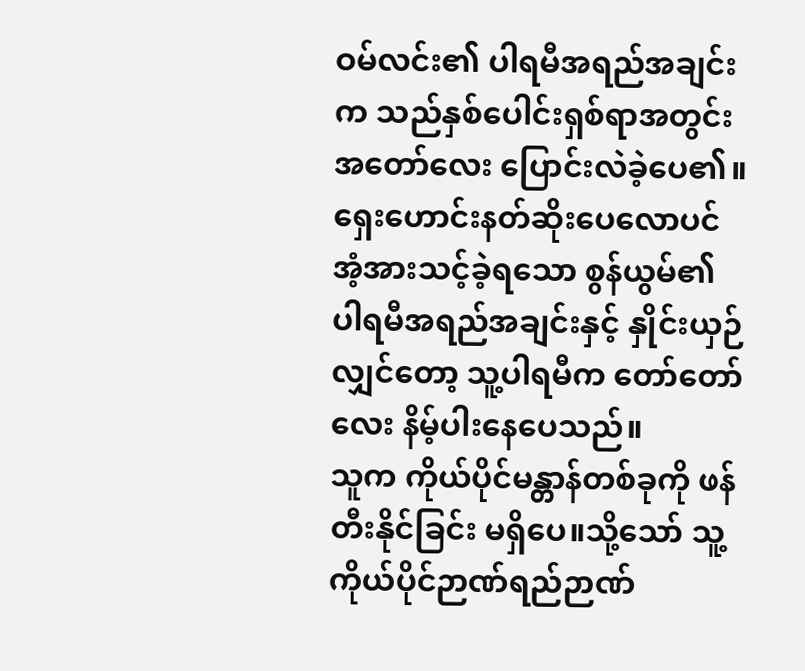ဝမ်လင်း၏ ပါရမီအရည်အချင်းက သည်နှစ်ပေါင်းရှစ်ရာအတွင်း အတော်လေး ပြောင်းလဲခဲ့ပေ၏။ရှေးဟောင်းနတ်ဆိုးပေလောပင် အံ့အားသင့်ခဲ့ရသော စွန်ယွမ်၏ ပါရမီအရည်အချင်းနှင့် နှိုင်းယှဉ်လျှင်တော့ သူ့ပါရမီက တော်တော်လေး နိမ့်ပါးနေပေသည်။
သူက ကိုယ်ပိုင်မန္တာန်တစ်ခုကို ဖန်တီးနိုင်ခြင်း မရှိပေ။သို့သော် သူ့ကိုယ်ပိုင်ဉာဏ်ရည်ဉာဏ်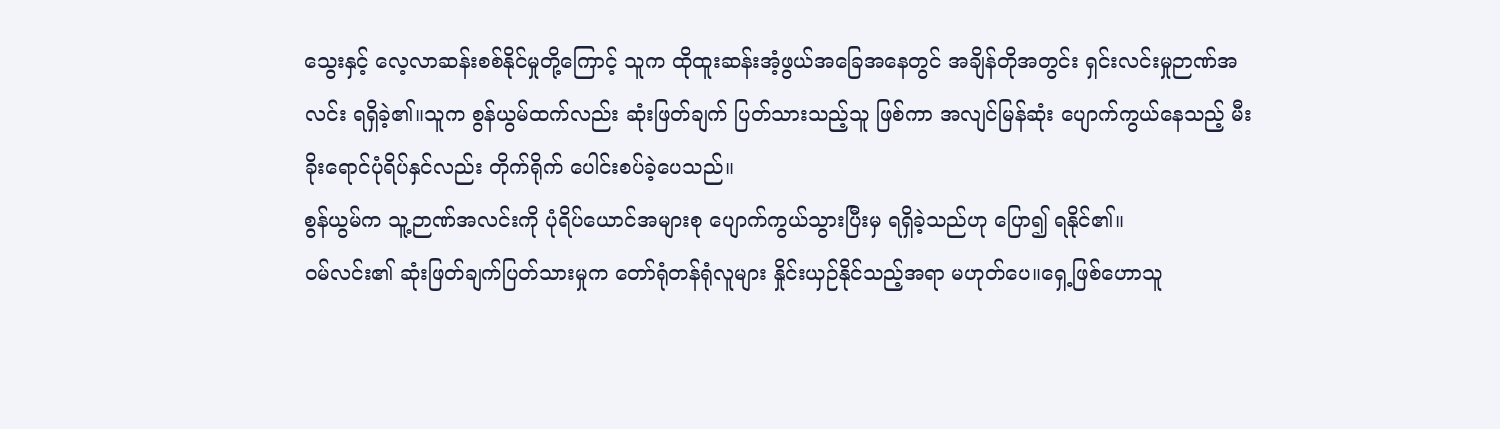သွေးနှင့် လေ့လာဆန်းစစ်နိုင်မှုတို့ကြောင့် သူက ထိုထူးဆန်းအံ့ဖွယ်အခြေအနေတွင် အချိန်တိုအတွင်း ရှင်းလင်းမှုဉာဏ်အလင်း ရရှိခဲ့၏။သူက စွန်ယွမ်ထက်လည်း ဆုံးဖြတ်ချက် ပြတ်သားသည့်သူ ဖြစ်ကာ အလျင်မြန်ဆုံး ပျောက်ကွယ်နေသည့် မီးခိုးရောင်ပုံရိပ်နှင်လည်း တိုက်ရိုက် ပေါင်းစပ်ခဲ့ပေသည်။
စွန်ယွမ်က သူ့ဉာဏ်အလင်းကို ပုံရိပ်ယောင်အများစု ပျောက်ကွယ်သွားပြီးမှ ရရှိခဲ့သည်ဟု ပြော၍ ရနိုင်၏။
ဝမ်လင်း၏ ဆုံးဖြတ်ချက်ပြတ်သားမှုက တော်ရုံတန်ရုံလူများ နှိုင်းယှဉ်နိုင်သည့်အရာ မဟုတ်ပေ။ရှေ့ဖြစ်ဟောသူ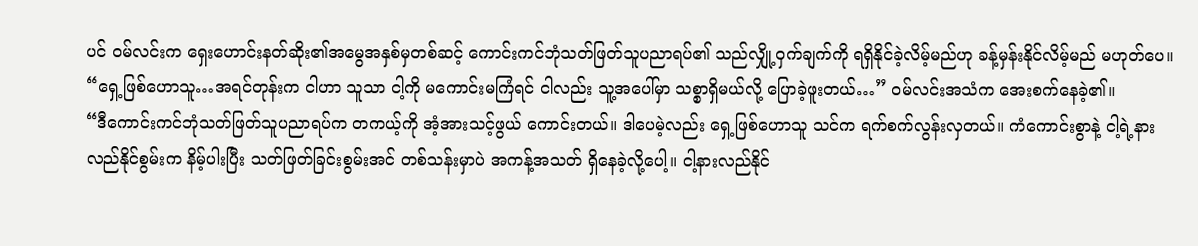ပင် ဝမ်လင်းက ရှေးဟောင်းနတ်ဆိုး၏အမွေအနှစ်မှတစ်ဆင့် ကောင်းကင်ဘုံသတ်ဖြတ်သူပညာရပ်၏ သည်လျှို့ဝှက်ချက်ကို ရရှိနိုင်ခဲ့လိမ့်မည်ဟု ခန့်မှန်းနိုင်လိမ့်မည် မဟုတ်ပေ။
“ရှေ့ဖြစ်ဟောသူ…အရင်တုန်းက ငါဟာ သူသာ ငါ့ကို မကောင်းမကြံရင် ငါလည်း သူ့အပေါ်မှာ သစ္စာရှိမယ်လို့ ပြောခဲ့ဖူးတယ်…” ဝမ်လင်းအသံက အေးစက်နေခဲ့၏။
“ဒီကောင်းကင်ဘုံသတ်ဖြတ်သူပညာရပ်က တကယ့်ကို အံ့အားသင့်ဖွယ် ကောင်းတယ်။ ဒါပေမဲ့လည်း ရှေ့ဖြစ်ဟောသူ သင်က ရက်စက်လွန်းလှတယ်။ ကံကောင်းစွာနဲ့ ငါ့ရဲ့နားလည်နိုင်စွမ်းက နိမ့်ပါးပြီး သတ်ဖြတ်ခြင်းစွမ်းအင် တစ်သန်းမှာပဲ အကန့်အသတ် ရှိနေခဲ့လို့ပေါ့။ ငါ့နားလည်နိုင်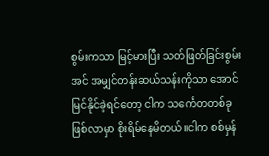စွမ်းကသာ မြင့်မားပြီး သတ်ဖြတ်ခြင်းစွမ်းအင် အမျှင်တန်းဆယ်သန်းကိုသာ အောင်မြင်နိုင်ခဲ့ရင်တော့ ငါက သင်္ကေတတစ်ခု ဖြစ်လာမှာ စိုးရိမ်နေမိတယ်။ငါက စစ်မှန်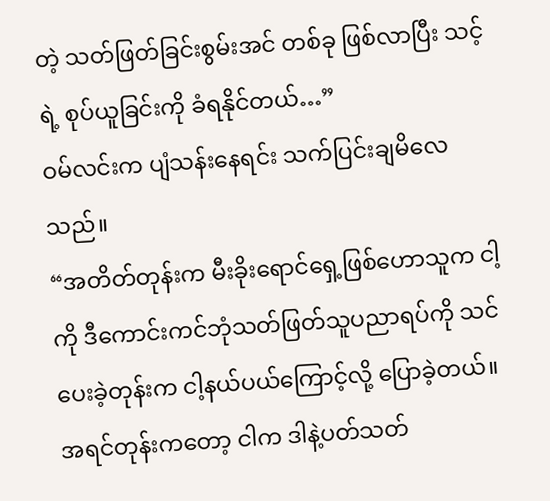တဲ့ သတ်ဖြတ်ခြင်းစွမ်းအင် တစ်ခု ဖြစ်လာပြီး သင့်ရဲ့ စုပ်ယူခြင်းကို ခံရနိုင်တယ်…”
ဝမ်လင်းက ပျံသန်းနေရင်း သက်ပြင်းချမိလေသည်။
“အတိတ်တုန်းက မီးခိုးရောင်ရှေ့ဖြစ်ဟောသူက ငါ့ကို ဒီကောင်းကင်ဘုံသတ်ဖြတ်သူပညာရပ်ကို သင်ပေးခဲ့တုန်းက ငါ့နယ်ပယ်ကြောင့်လို့ ပြောခဲ့တယ်။အရင်တုန်းကတော့ ငါက ဒါနဲ့ပတ်သတ်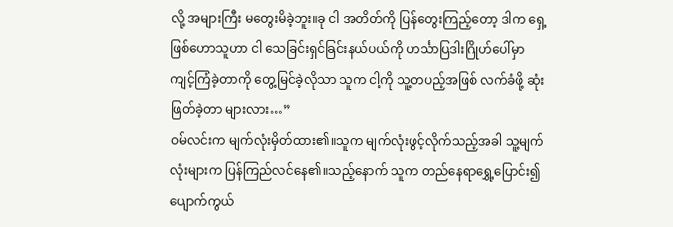လို့ အများကြီး မတွေးမိခဲ့ဘူး။ခု ငါ အတိတ်ကို ပြန်တွေးကြည့်တော့ ဒါက ရှေ့ဖြစ်ဟောသူဟာ ငါ သေခြင်းရှင်ခြင်းနယ်ပယ်ကို ဟင်္သာပြဒါးဂြိုဟ်ပေါ်မှာ ကျင့်ကြံခဲ့တာကို တွေ့မြင်ခဲ့လိုသာ သူက ငါ့ကို သူ့တပည့်အဖြစ် လက်ခံဖို့ ဆုံးဖြတ်ခဲ့တာ များလား…”
ဝမ်လင်းက မျက်လုံးမှိတ်ထား၏။သူက မျက်လုံးဖွင့်လိုက်သည့်အခါ သူ့မျက်လုံးများက ပြန်ကြည်လင်နေ၏။သည့်နောက် သူက တည်နေရာရွှေ့ပြောင်း၍ ပျောက်ကွယ်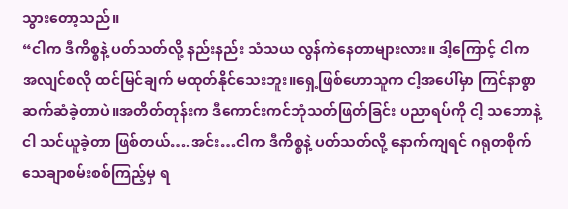သွားတော့သည်။
“ငါက ဒီကိစ္စနဲ့ ပတ်သတ်လို့ နည်းနည်း သံသယ လွန်ကဲနေတာများလား။ ဒါ့ကြောင့် ငါက အလျင်စလို ထင်မြင်ချက် မထုတ်နိုင်သေးဘူး။ရှေ့ဖြစ်ဟောသူက ငါ့အပေါ်မှာ ကြင်နာစွာ ဆက်ဆံခဲ့တာပဲ။အတိတ်တုန်းက ဒီကောင်းကင်ဘုံသတ်ဖြတ်ခြင်း ပညာရပ်ကို ငါ့ သဘောနဲ့ငါ သင်ယူခဲ့တာ ဖြစ်တယ်….အင်း…ငါက ဒီကိစ္စနဲ့ ပတ်သတ်လို့ နောက်ကျရင် ဂရုတစိုက် သေချာစမ်းစစ်ကြည့်မှ ရ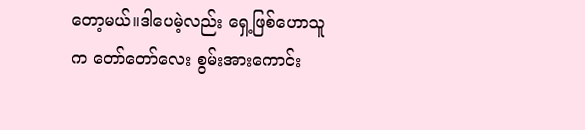တော့မယ်။ဒါပေမဲ့လည်း ရှေ့ဖြစ်ဟောသူက တော်တော်လေး စွမ်းအားကောင်း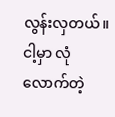လွန်းလှတယ်။ငါ့မှာ လုံလောက်တဲ့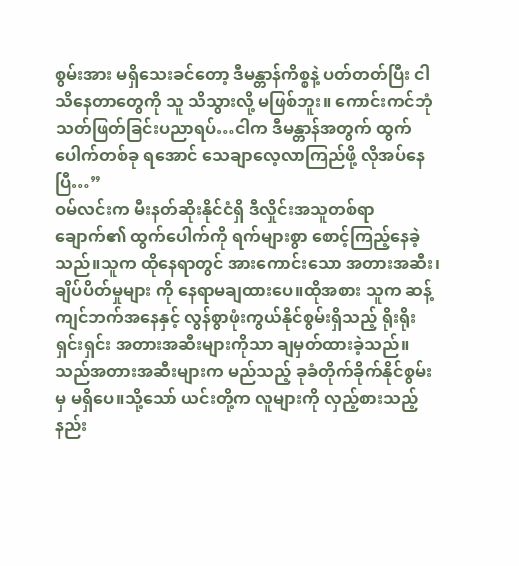စွမ်းအား မရှိသေးခင်တော့ ဒီမန္တာန်ကိစ္စနဲ့ ပတ်တတ်ပြီး ငါသိနေတာတွေကို သူ သိသွားလို့ မဖြစ်ဘူး။ ကောင်းကင်ဘုံသတ်ဖြတ်ခြင်းပညာရပ်…ငါက ဒီမန္တာန်အတွက် ထွက်ပေါက်တစ်ခု ရအောင် သေချာလေ့လာကြည်ဖို့ လိုအပ်နေပြီ…”
ဝမ်လင်းက မီးနတ်ဆိုးနိုင်ငံရှိ ဒီလှိုင်းအသူတစ်ရာချောက်၏ ထွက်ပေါက်ကို ရက်များစွာ စောင့်ကြည့်နေခဲ့သည်။သူက ထိုနေရာတွင် အားကောင်းသော အတားအဆီး၊ချိပ်ပိတ်မှုများ ကို နေရာမချထားပေ။ထိုအစား သူက ဆန့်ကျင်ဘက်အနေနှင့် လွန်စွာဖုံးကွယ်နိုင်စွမ်းရှိသည့် ရိုးရိုးရှင်းရှင်း အတားအဆီးများကိုသာ ချမှတ်ထားခဲ့သည်။
သည်အတားအဆီးများက မည်သည့် ခုခံတိုက်ခိုက်နိုင်စွမ်းမှ မရှိပေ။သို့သော် ယင်းတို့က လူများကို လှည့်စားသည့် နည်း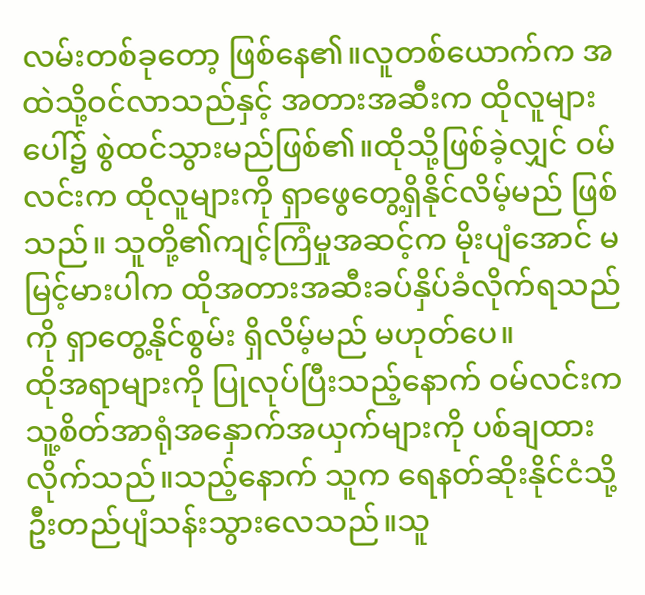လမ်းတစ်ခုတော့ ဖြစ်နေ၏။လူတစ်ယောက်က အထဲသို့ဝင်လာသည်နှင့် အတားအဆီးက ထိုလူများပေါ်၌ စွဲထင်သွားမည်ဖြစ်၏။ထိုသို့ဖြစ်ခဲ့လျှင် ဝမ်လင်းက ထိုလူများကို ရှာဖွေတွေ့ရှိနိုင်လိမ့်မည် ဖြစ်သည်။ သူတို့၏ကျင့်ကြံမှုအဆင့်က မိုးပျံအောင် မမြင့်မားပါက ထိုအတားအဆီးခပ်နှိပ်ခံလိုက်ရသည်ကို ရှာတွေ့နိုင်စွမ်း ရှိလိမ့်မည် မဟုတ်ပေ။
ထိုအရာများကို ပြုလုပ်ပြီးသည့်နောက် ဝမ်လင်းက သူ့စိတ်အာရုံအနှောက်အယှက်များကို ပစ်ချထားလိုက်သည်။သည့်နောက် သူက ရေနတ်ဆိုးနိုင်ငံသို့ ဦးတည်ပျံသန်းသွားလေသည်။သူ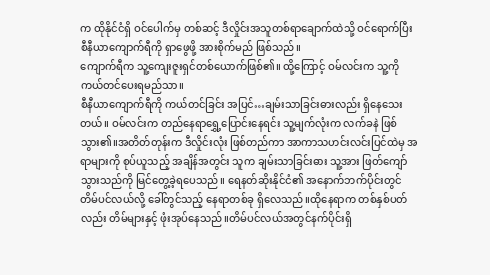က ထိုနိုင်ငံရှိ ဝင်ပေါက်မှ တစ်ဆင့် ဒီလှိုင်းအသူတစ်ရာချောက်ထဲသို့ ဝင်ရောက်ပြီး စီနီယာကျောက်ရီကို ရှာဖွေဖို့ အားစိုက်မည် ဖြစ်သည်။
ကျောက်ရီက သူ့ကျေးဇူးရှင်တစ်ယောက်ဖြစ်၏။ ထို့ကြောင့် ဝမ်လင်းက သူ့ကို ကယ်တင်ပေးရမည်သာ။
စီနီယာကျောက်ရီကို ကယ်တင်ခြင်း အပြင်…ချမ်းသာခြင်းဓားလည်း ရှိနေသေးတယ်။ ဝမ်လင်းက တည်နေရာရွှေ့ပြောင်းနေရင်း သူ့မျက်လုံးက လက်ခနဲ ဖြစ်သွား၏။အတိတ်တုန်းက ဒီလှိုင်းလုံး ဖြစ်တည်ကာ အာကာသဟင်းလင်းပြင်ထဲမှ အရာများကို စုပ်ယူသည့် အချိန်အတွင်း သူက ချမ်းသာခြင်းဓား သူ့အား ဖြတ်ကျော်သွားသည်ကို မြင်တွေ့ခဲ့ရပေသည်။ ရေနတ်ဆိုးနိုင်ငံ၏ အနောက်ဘက်ပိုင်းတွင် တိမ်ပင်လယ်လို့ ခေါ်တွင်သည့် နေရာတစ်ခု ရှိလေသည်။ထိုနေရာက တစ်နှစ်ပတ်လည်း တိမ်များနှင့် ဖုံးအုပ်နေသည်။တိမ်ပင်လယ်အတွင်နက်ပိုင်းရှိ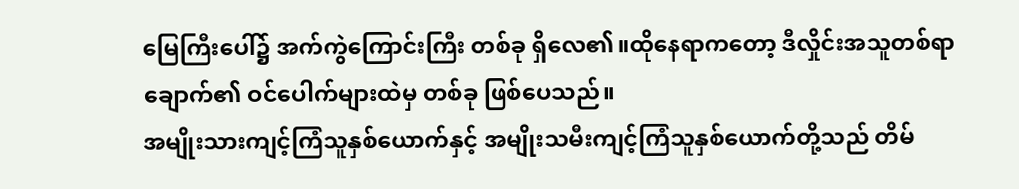မြေကြီးပေါ်၌ အက်ကွဲကြောင်းကြီး တစ်ခု ရှိလေ၏။ထိုနေရာကတော့ ဒီလှိုင်းအသူတစ်ရာချောက်၏ ဝင်ပေါက်များထဲမှ တစ်ခု ဖြစ်ပေသည်။
အမျိုးသားကျင့်ကြံသူနှစ်ယောက်နှင့် အမျိုးသမီးကျင့်ကြံသူနှစ်ယောက်တို့သည် တိမ်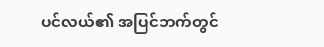ပင်လယ်၏ အပြင်ဘက်တွင်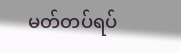မတ်တပ်ရပ်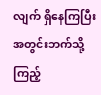လျက် ရှိနေကြပြီး အတွင်းဘက်သို့ ကြည့်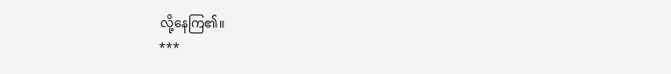လို့နေကြ၏။
***